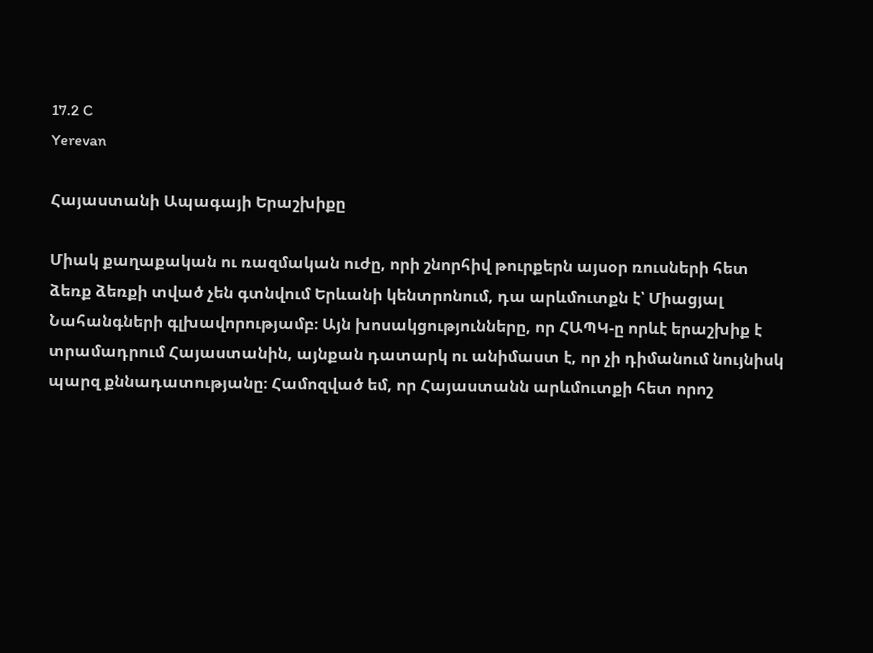17.2 C
Yerevan

Հայաստանի Ապագայի Երաշխիքը

Միակ քաղաքական ու ռազմական ուժը, որի շնորհիվ թուրքերն այսօր ռուսների հետ ձեռք ձեռքի տված չեն գտնվում Երևանի կենտրոնում, դա արևմուտքն է՝ Միացյալ Նահանգների գլխավորությամբ։ Այն խոսակցությունները, որ ՀԱՊԿ‑ը որևէ երաշխիք է տրամադրում Հայաստանին, այնքան դատարկ ու անիմաստ է, որ չի դիմանում նույնիսկ պարզ քննադատությանը։ Համոզված եմ, որ Հայաստանն արևմուտքի հետ որոշ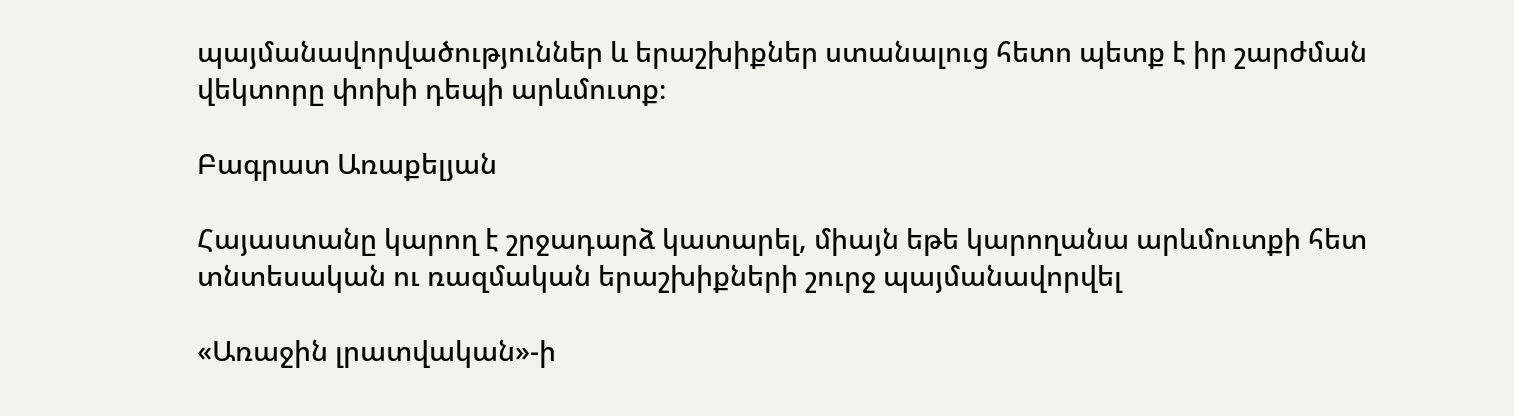պայմանավորվածություններ և երաշխիքներ ստանալուց հետո պետք է իր շարժման վեկտորը փոխի դեպի արևմուտք։

Բագրատ Առաքելյան

Հայաստանը կարող է շրջադարձ կատարել, միայն եթե կարողանա արևմուտքի հետ տնտեսական ու ռազմական երաշխիքների շուրջ պայմանավորվել

«Առաջին լրատվական»-ի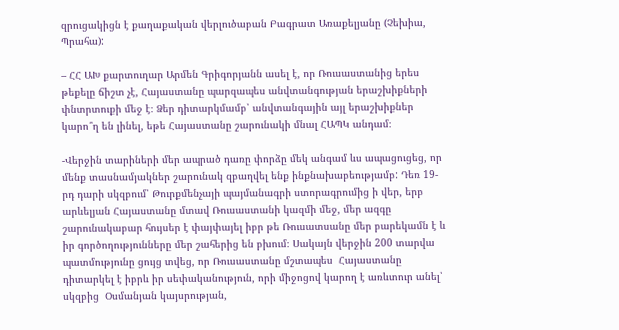զրուցակիցն է քաղաքական վերլուծաբան Բագրատ Առաքելյանը (Չեխիա, Պրահա):

– ՀՀ ԱԽ քարտուղար Արմեն Գրիգորյանն ասել է, որ Ռուսաստանից երես թեքելը ճիշտ չէ, Հայաստանը պարզապես անվտանգության երաշխիքների փնտրտուքի մեջ է։ Ձեր դիտարկմամբ՝ անվտանգային այլ երաշխիքներ կարո՞ղ են լինել, եթե Հայաստանը շարունակի մնալ ՀԱՊԿ անդամ։

-Վերջին տարիների մեր ապրած դառը փորձը մեկ անգամ ևս ապացուցեց, որ մենք տասնամյակներ շարունակ զբաղվել ենք ինքնախաբեությամբ: Դեռ 19-րդ դարի սկզբում՝ Թուրքմենչայի պայմանագրի ստորագրումից ի վեր, երբ արևելյան Հայաստանը մտավ Ռուսաստանի կազմի մեջ, մեր ազգը շարունակաբար հույսեր է փայփայել իբր թե Ռուսատսանը մեր բարեկամն է և իր գործողությունները մեր շահերից են բխում։ Սակայն վերջին 200 տարվա պատմությունը ցույց տվեց, որ Ռուսաստանը մշտապես  Հայաստանը դիտարկել է իբրև իր սեփականություն, որի միջոցով կարող է առևտուր անել՝ սկզբից  Օսմանյան կայսրության,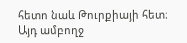հետո նաև Թուրքիայի հետ։ Այդ ամբողջ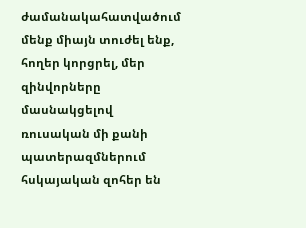ժամանակահատվածում մենք միայն տուժել ենք, հողեր կորցրել, մեր զինվորները մասնակցելով ռուսական մի քանի պատերազմներում հսկայական զոհեր են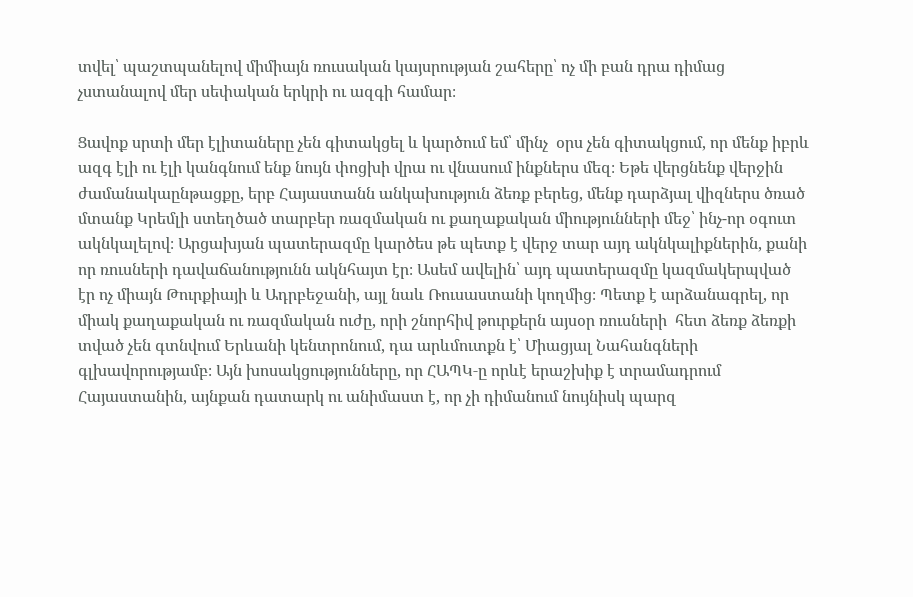տվել՝ պաշտպանելով միմիայն ռուսական կայսրության շահերը՝ ոչ մի բան դրա դիմաց չստանալով մեր սեփական երկրի ու ազգի համար։

Ցավոք սրտի մեր էլիտաները չեն գիտակցել և կարծում եմ՝ մինչ  օրս չեն գիտակցում, որ մենք իբրև ազգ էլի ու էլի կանգնում ենք նույն փոցխի վրա ու վնասում ինքներս մեզ։ Եթե վերցնենք վերջին ժամանակաընթացքը, երբ Հայաստանն անկախություն ձեռք բերեց, մենք դարձյալ վիզներս ծռած մտանք Կրեմլի ստեղծած տարբեր ռազմական ու քաղաքական միությունների մեջ՝ ինչ-որ օգուտ ակնկալելով։ Արցախյան պատերազմը կարծես թե պետք է վերջ տար այդ ակնկալիքներին, քանի որ ռուսների դավաճանությունն ակնհայտ էր։ Ասեմ ավելին՝ այդ պատերազմը կազմակերպված էր ոչ միայն Թուրքիայի և Ադրբեջանի, այլ նաև Ռուսաստանի կողմից։ Պետք է արձանագրել, որ միակ քաղաքական ու ռազմական ուժը, որի շնորհիվ թուրքերն այսօր ռուսների  հետ ձեռք ձեռքի տված չեն գտնվում Երևանի կենտրոնում, դա արևմուտքն է՝ Միացյալ Նահանգների գլխավորությամբ։ Այն խոսակցությունները, որ ՀԱՊԿ‑ը որևէ երաշխիք է տրամադրում Հայաստանին, այնքան դատարկ ու անիմաստ է, որ չի դիմանում նույնիսկ պարզ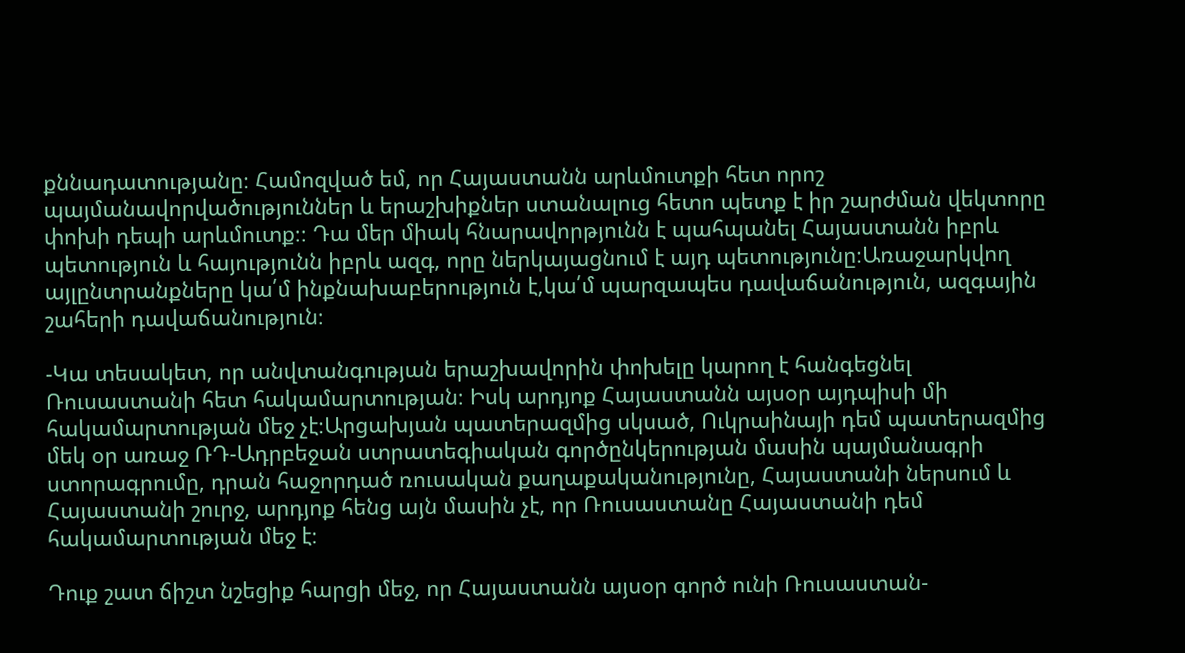քննադատությանը։ Համոզված եմ, որ Հայաստանն արևմուտքի հետ որոշ պայմանավորվածություններ և երաշխիքներ ստանալուց հետո պետք է իր շարժման վեկտորը փոխի դեպի արևմուտք։։ Դա մեր միակ հնարավորթյունն է պահպանել Հայաստանն իբրև պետություն և հայությունն իբրև ազգ, որը ներկայացնում է այդ պետությունը։Առաջարկվող այլընտրանքները կա՛մ ինքնախաբերություն է,կա՛մ պարզապես դավաճանություն, ազգային շահերի դավաճանություն։

-Կա տեսակետ, որ անվտանգության երաշխավորին փոխելը կարող է հանգեցնել Ռուսաստանի հետ հակամարտության։ Իսկ արդյոք Հայաստանն այսօր այդպիսի մի հակամարտության մեջ չէ։Արցախյան պատերազմից սկսած, Ուկրաինայի դեմ պատերազմից մեկ օր առաջ ՌԴ-Ադրբեջան ստրատեգիական գործընկերության մասին պայմանագրի ստորագրումը, դրան հաջորդած ռուսական քաղաքականությունը, Հայաստանի ներսում և Հայաստանի շուրջ, արդյոք հենց այն մասին չէ, որ Ռուսաստանը Հայաստանի դեմ հակամարտության մեջ է։

Դուք շատ ճիշտ նշեցիք հարցի մեջ, որ Հայաստանն այսօր գործ ունի Ռուսաստան-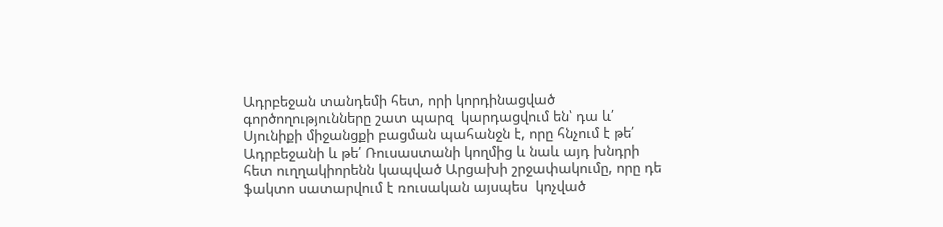Ադրբեջան տանդեմի հետ, որի կորդինացված գործողությունները շատ պարզ  կարդացվում են՝ դա և՛ Սյունիքի միջանցքի բացման պահանջն է, որը հնչում է թե՛ Ադրբեջանի և թե՛ Ռուսաստանի կողմից և նաև այդ խնդրի հետ ուղղակիորենն կապված Արցախի շրջափակումը, որը դե ֆակտո սատարվում է ռուսական այսպես  կոչված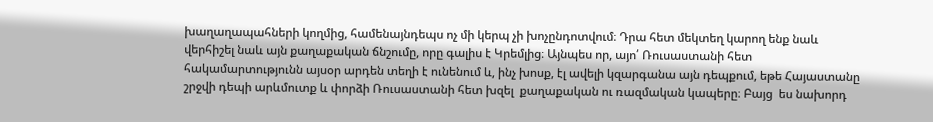խաղաղապահների կողմից, համենայնդեպս ոչ մի կերպ չի խոչընդոտվում։ Դրա հետ մեկտեղ կարող ենք նաև վերհիշել նաև այն քաղաքական ճնշումը, որը գալիս է Կրեմլից։ Այնպես որ, այո՛ Ռուսաստանի հետ հակամարտությունն այսօր արդեն տեղի է ունենում և, ինչ խոսք, էլ ավելի կզարգանա այն դեպքում, եթե Հայաստանը շրջվի դեպի արևմուտք և փորձի Ռուսաստանի հետ խզել  քաղաքական ու ռազմական կապերը։ Բայց  ես նախորդ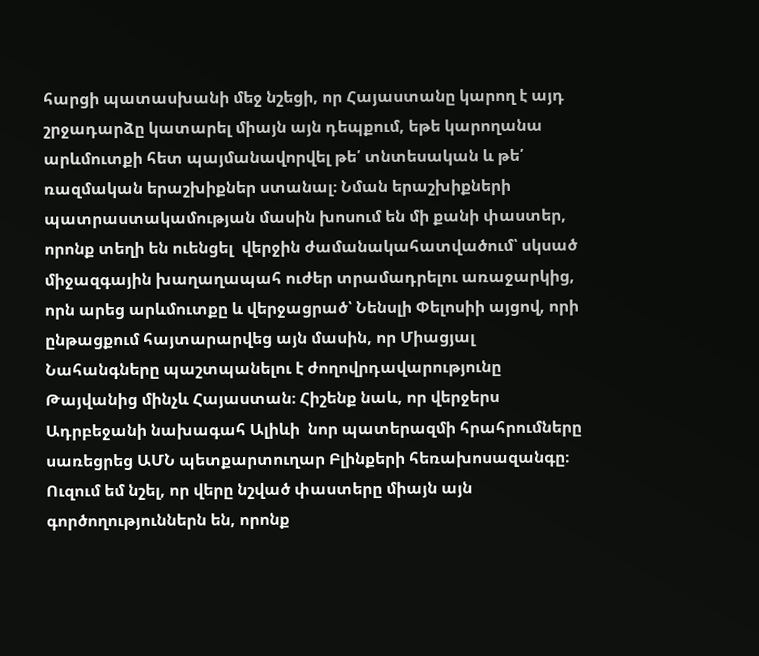հարցի պատասխանի մեջ նշեցի, որ Հայաստանը կարող է այդ շրջադարձը կատարել միայն այն դեպքում, եթե կարողանա արևմուտքի հետ պայմանավորվել թե՛ տնտեսական և թե՛ ռազմական երաշխիքներ ստանալ։ Նման երաշխիքների պատրաստակամության մասին խոսում են մի քանի փաստեր, որոնք տեղի են ուենցել  վերջին ժամանակահատվածում՝ սկսած միջազգային խաղաղապահ ուժեր տրամադրելու առաջարկից, որն արեց արևմուտքը և վերջացրած՝ Նենսլի Փելոսիի այցով, որի ընթացքում հայտարարվեց այն մասին, որ Միացյալ Նահանգները պաշտպանելու է ժողովրդավարությունը Թայվանից մինչև Հայաստան։ Հիշենք նաև, որ վերջերս Ադրբեջանի նախագահ Ալիևի  նոր պատերազմի հրահրումները սառեցրեց ԱՄՆ պետքարտուղար Բլինքերի հեռախոսազանգը։ Ուզում եմ նշել, որ վերը նշված փաստերը միայն այն գործողություններն են, որոնք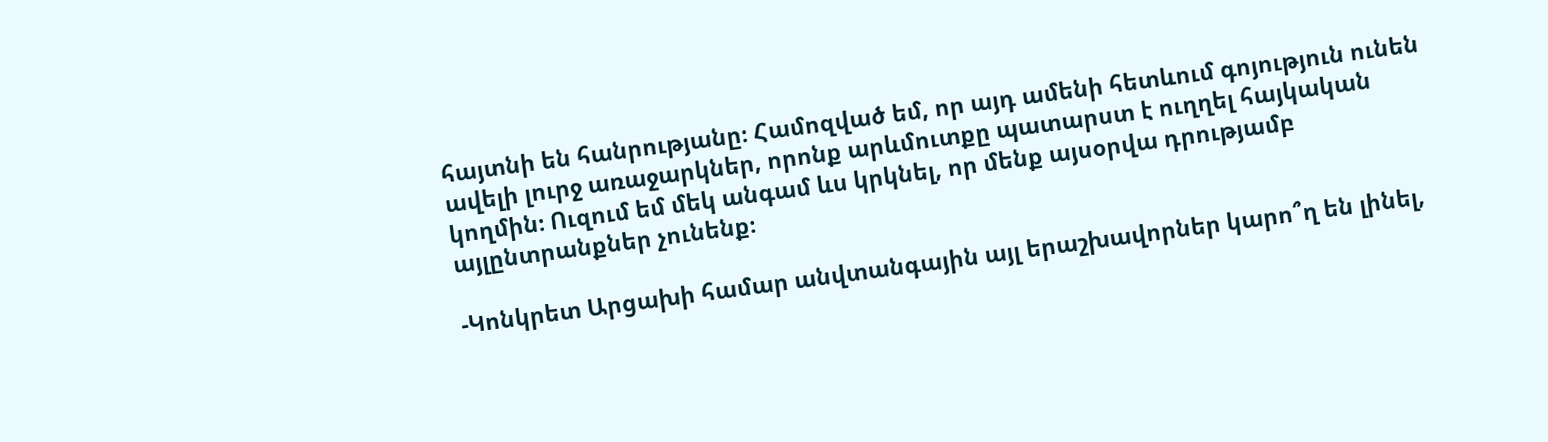հայտնի են հանրությանը։ Համոզված եմ, որ այդ ամենի հետևում գոյություն ունեն ավելի լուրջ առաջարկներ, որոնք արևմուտքը պատարստ է ուղղել հայկական կողմին։ Ուզում եմ մեկ անգամ ևս կրկնել, որ մենք այսօրվա դրությամբ այլընտրանքներ չունենք։

-Կոնկրետ Արցախի համար անվտանգային այլ երաշխավորներ կարո՞ղ են լինել,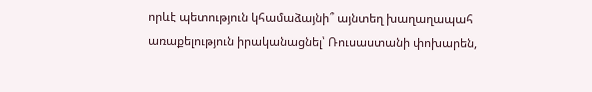որևէ պետություն կհամաձայնի՞ այնտեղ խաղաղապահ առաքելություն իրականացնել՝ Ռուսաստանի փոխարեն,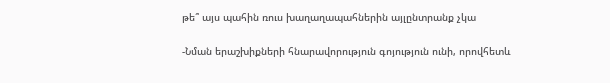թե՞ այս պահին ռուս խաղաղապահներին այլընտրանք չկա

-Նման երաշխիքների հնարավորություն գոյություն ունի, որովհետև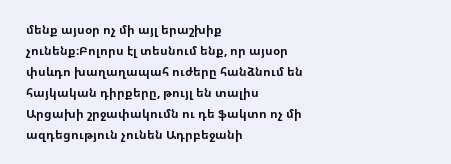մենք այսօր ոչ մի այլ երաշխիք չունենք։Բոլորս էլ տեսնում ենք, որ այսօր փսևդո խաղաղապահ ուժերը հանձնում են հայկական դիրքերը, թույլ են տալիս Արցախի շրջափակումն ու դե ֆակտո ոչ մի ազդեցություն չունեն Ադրբեջանի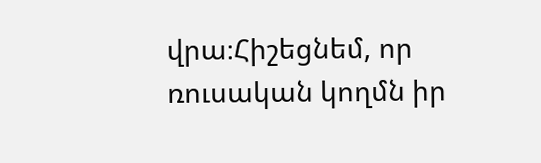վրա։Հիշեցնեմ, որ ռուսական կողմն իր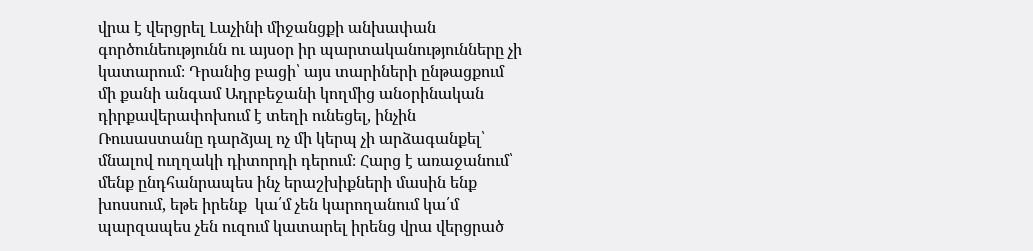վրա է վերցրել Լաչինի միջանցքի անխափան գործունեությունն ու այսօր իր պարտականությունները չի կատարում։ Դրանից բացի՝ այս տարիների ընթացքում մի քանի անգամ Ադրբեջանի կողմից անօրինական դիրքավերափոխում է տեղի ունեցել, ինչին Ռուսաստանը դարձյալ ոչ մի կերպ չի արձագանքել՝  մնալով ուղղակի դիտորդի դերում։ Հարց է առաջանում՝ մենք ընդհանրապես ինչ երաշխիքների մասին ենք խոսսում, եթե իրենք  կա՛մ չեն կարողանում կա՛մ պարզապես չեն ուզում կատարել իրենց վրա վերցրած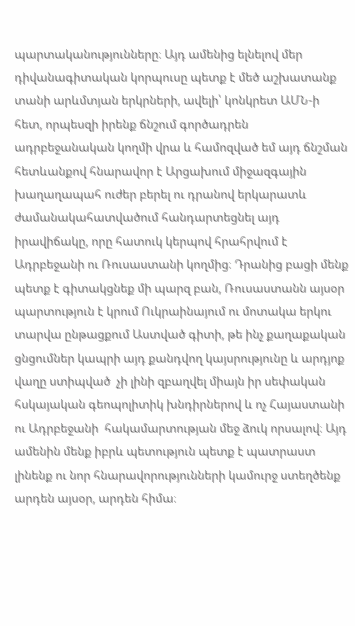պարտականությունները։ Այդ ամենից ելնելով մեր դիվանագիտական կորպուսը պետք է մեծ աշխատանք տանի արևմտյան երկրների, ավելի՝ կոնկրետ ԱՄՆ‑ի հետ, որպեսզի իրենք ճնշում գործադրեն ադրբեջանական կողմի վրա և համոզված եմ այդ ճնշման հետևանքով հնարավոր է Արցախում միջազգային խաղաղապահ ուժեր բերել ու դրանով երկարատև ժամանակահատվածում հանդարտեցնել այդ իրավիճակը, որը հատուկ կերպով հրահրվում է Ադրբեջանի ու Ռուսաստանի կողմից։ Դրանից բացի մենք պետք է գիտակցնեք մի պարզ բան, Ռուսաստանն այսօր պարտություն է կրում Ուկրաինայում ու մոտակա երկու տարվա ընթացքում Աստված գիտի, թե ինչ քաղաքական ցնցումներ կապրի այդ քանդվող կայսրությունը և արդյոք վաղը ստիպված  չի լինի զբաղվել միայն իր սեփական հսկայական գեոպոլիտիկ խնդիրներով և ոչ Հայաստանի ու Ադրբեջանի  հակամարտության մեջ ձուկ որսալով։ Այդ ամենին մենք իբրև պետություն պետք է պատրաստ լինենք ու նոր հնարավորությունների կամուրջ ստեղծենք արդեն այսօր, արդեն հիմա։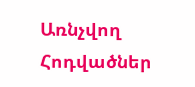Առնչվող Հոդվածներ